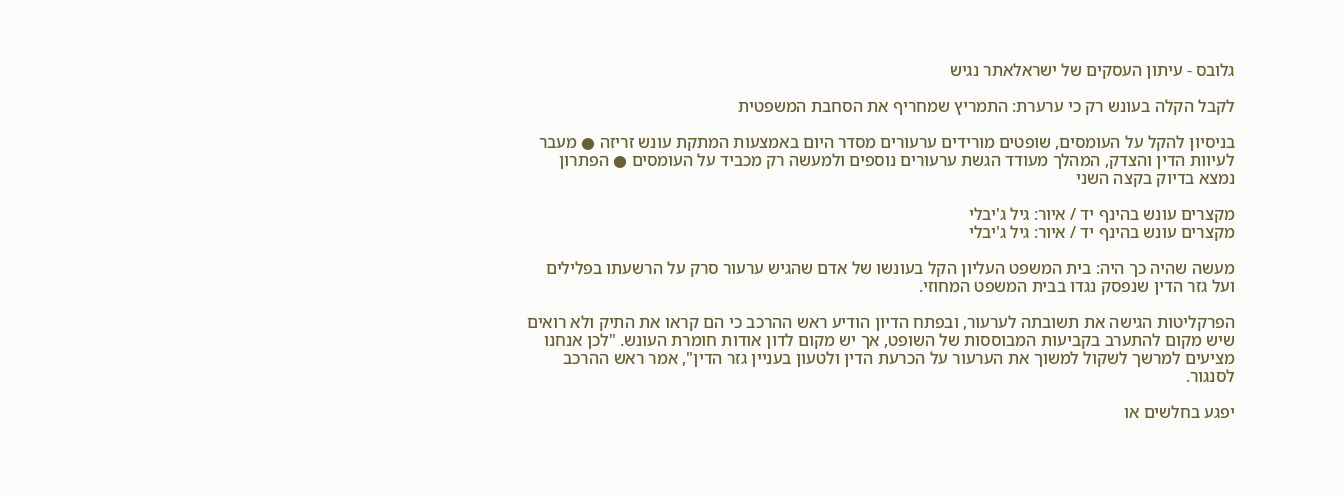גלובס - עיתון העסקים של ישראלאתר נגיש

לקבל הקלה בעונש רק כי ערערת: התמריץ שמחריף את הסחבת המשפטית

בניסיון להקל על העומסים, שופטים מורידים ערעורים מסדר היום באמצעות המתקת עונש זריזה ● מעבר לעיוות הדין והצדק, המהלך מעודד הגשת ערעורים נוספים ולמעשה רק מכביד על העומסים ● הפתרון נמצא בדיוק בקצה השני

מקצרים עונש בהינף יד / איור: גיל ג'יבלי
מקצרים עונש בהינף יד / איור: גיל ג'יבלי

מעשה שהיה כך היה: בית המשפט העליון הקל בעונשו של אדם שהגיש ערעור סרק על הרשעתו בפלילים ועל גזר הדין שנפסק נגדו בבית המשפט המחוזי.

הפרקליטות הגישה את תשובתה לערעור, ובפתח הדיון הודיע ראש ההרכב כי הם קראו את התיק ולא רואים שיש מקום להתערב בקביעות המבוססות של השופט, אך יש מקום לדון אודות חומרת העונש. "לכן אנחנו מציעים למרשך לשקול למשוך את הערעור על הכרעת הדין ולטעון בעניין גזר הדין", אמר ראש ההרכב לסנגור.

יפגע בחלשים או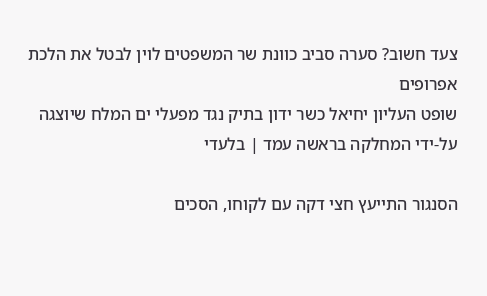צעד חשוב? סערה סביב כוונת שר המשפטים לוין לבטל את הלכת אפרופים
שופט העליון יחיאל כשר ידון בתיק נגד מפעלי ים המלח שיוצגה על-ידי המחלקה בראשה עמד | בלעדי

הסנגור התייעץ חצי דקה עם לקוחו, הסכים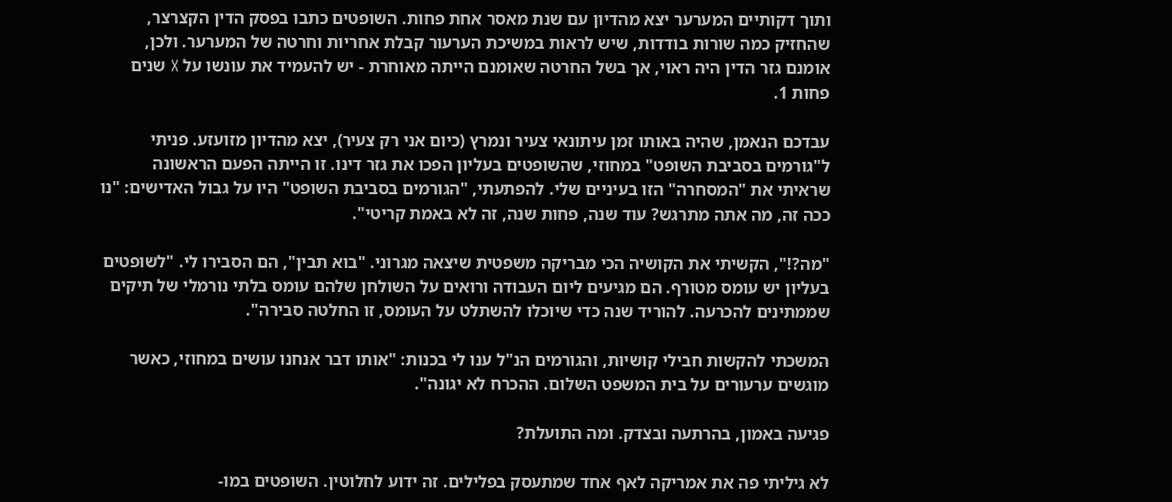ותוך דקותיים המערער יצא מהדיון עם שנת מאסר אחת פחות. השופטים כתבו בפסק הדין הקצרצר, שהחזיק כמה שורות בודדות, שיש לראות במשיכת הערעור קבלת אחריות וחרטה של המערער. ולכן, אומנם גזר הדין היה ראוי, אך בשל החרטה שאומנם הייתה מאוחרת - יש להעמיד את עונשו על X שנים פחות 1.

עבדכם הנאמן, שהיה באותו זמן עיתונאי צעיר ונמרץ (כיום אני רק צעיר), יצא מהדיון מזועזע. פניתי ל"גורמים בסביבת השופט" במחוזי, שהשופטים בעליון הפכו את גזר דינו. זו הייתה הפעם הראשונה שראיתי את "המסחרה" הזו בעיניים שלי. להפתעתי, "הגורמים בסביבת השופט" היו על גבול האדישים: "נו ככה זה, מה אתה מתרגש? עוד שנה, פחות שנה, זה לא באמת קריטי".

"מה?!", הקשיתי את הקושיה הכי מבריקה משפטית שיצאה מגרוני. "בוא תבין", הם הסבירו לי. "לשופטים בעליון יש עומס מטורף. הם מגיעים ליום העבודה ורואים על השולחן שלהם עומס בלתי נורמלי של תיקים שממתינים להכרעה. להוריד שנה כדי שיוכלו להשתלט על העומס, זו החלטה סבירה".

המשכתי להקשות חבילי קושיות, והגורמים הנ"ל ענו לי בכנות: "אותו דבר אנחנו עושים במחוזי, כאשר מוגשים ערעורים על בית המשפט השלום. ההכרח לא יגונה".

פגיעה באמון, בהרתעה ובצדק. ומה התועלת?

לא גיליתי פה את אמריקה לאף אחד שמתעסק בפלילים. זה ידוע לחלוטין. השופטים במו-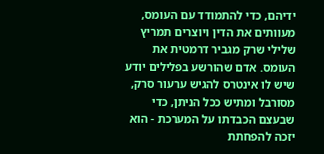ידיהם, כדי להתמודד עם העומס, מעוותים את הדין ויוצרים תמריץ שלילי שרק מגביר דרמטית את העומס. אדם שהורשע בפלילים יודע שיש לו אינטרס להגיש ערעור סרק, מסורבל ומתיש ככל הניתן, כדי שבעצם הכבדתו על המערכת - הוא יזכה להפחתת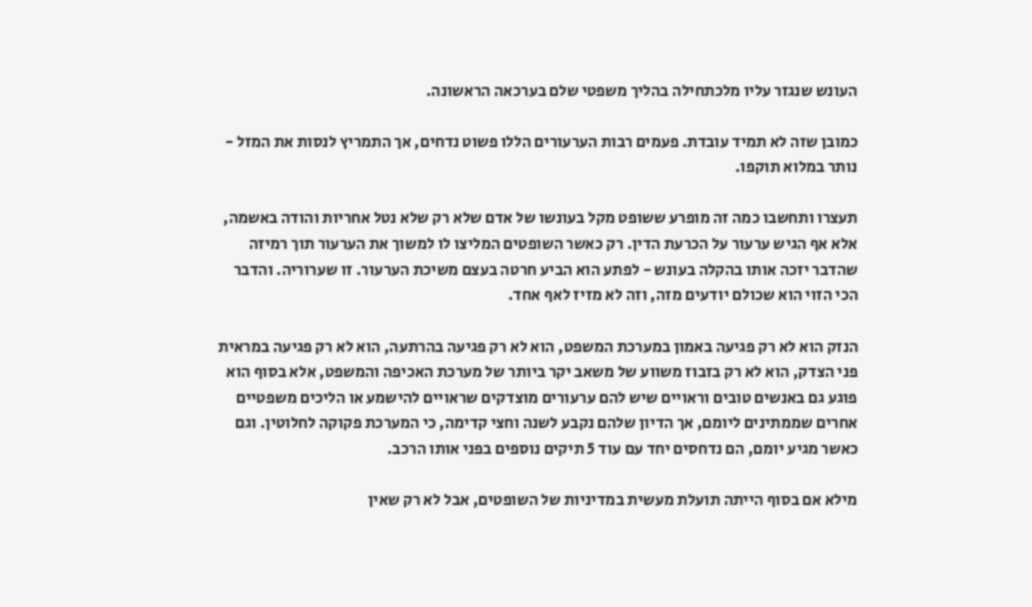העונש שנגזר עליו מלכתחילה בהליך משפטי שלם בערכאה הראשונה.

כמובן שזה לא תמיד עובדת. פעמים רבות הערעורים הללו פשוט נדחים, אך התמריץ לנסות את המזל - נותר במלוא תוקפו.

תעצרו ותחשבו כמה זה מופרע ששופט מקל בעונשו של אדם שלא רק שלא נטל אחריות והודה באשמה, אלא אף הגיש ערעור על הכרעת הדין. רק כאשר השופטים המליצו לו למשוך את הערעור תוך רמיזה שהדבר יזכה אותו בהקלה בעונש - לפתע הוא הביע חרטה בעצם משיכת הערעור. זו שערוריה. והדבר הכי הזוי הוא שכולם יודעים מזה, וזה לא מזיז לאף אחד.

הנזק הוא לא רק פגיעה באמון במערכת המשפט, הוא לא רק פגיעה בהרתעה, הוא לא רק פגיעה במראית פני הצדק, הוא לא רק בזבוז משווע של משאב יקר ביותר של מערכת האכיפה והמשפט, אלא בסוף הוא פוגע גם באנשים טובים וראויים שיש להם ערעורים מוצדקים שראויים להישמע או הליכים משפטיים אחרים שממתינים ליומם, אך הדיון שלהם נקבע לשנה וחצי קדימה, כי המערכת פקוקה לחלוטין. וגם כאשר מגיע יומם, הם נדחסים יחד עם עוד 5 תיקים נוספים בפני אותו הרכב.

מילא אם בסוף הייתה תועלת מעשית במדיניות של השופטים, אבל לא רק שאין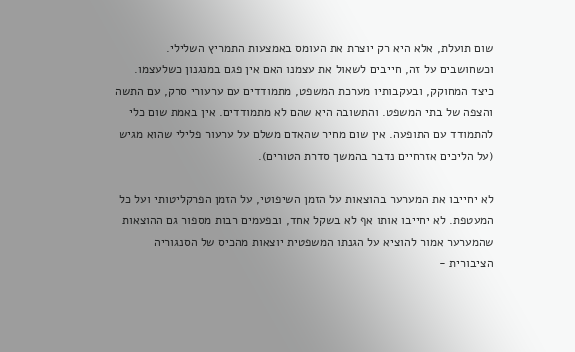שום תועלת, אלא היא רק יוצרת את העומס באמצעות התמריץ השלילי. וכשחושבים על זה, חייבים לשאול את עצמנו האם אין פגם במנגנון כשלעצמו. כיצד המחוקק, ובעקבותיו מערכת המשפט, מתמודדים עם ערעורי סרק, עם התשה והצפה של בתי המשפט. והתשובה היא שהם לא מתמודדים. אין באמת שום כלי להתמודד עם התופעה. אין שום מחיר שהאדם משלם על ערעור פלילי שהוא מגיש (על הליכים אזרחיים נדבר בהמשך סדרת הטורים).

לא יחייבו את המערער בהוצאות על הזמן השיפוטי, על הזמן הפרקליטותי ועל כל המעטפת. לא יחייבו אותו אף לא בשקל אחד, ובפעמים רבות מספור גם ההוצאות שהמערער אמור להוציא על הגנתו המשפטית יוצאות מהכיס של הסנגוריה הציבורית -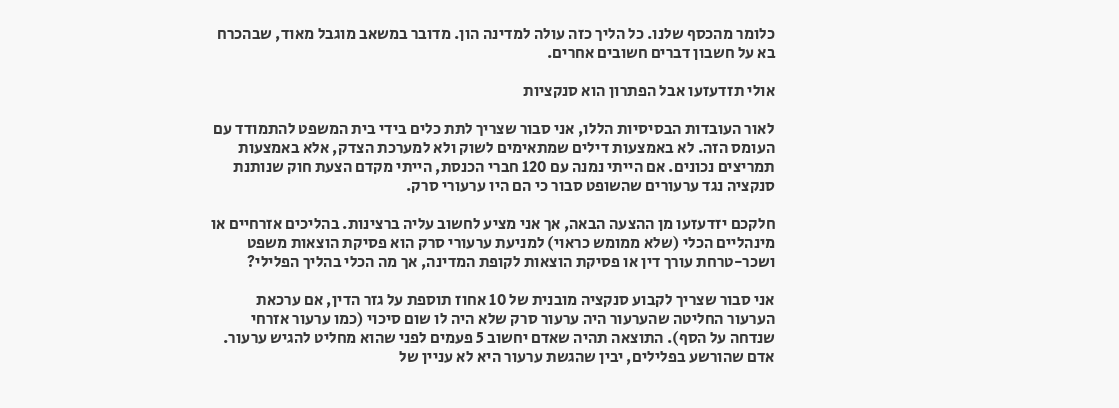כלומר מהכסף שלנו. כל הליך כזה עולה למדינה הון. מדובר במשאב מוגבל מאוד, שבהכרח בא על חשבון דברים חשובים אחרים.

אולי תזדעזעו אבל הפתרון הוא סנקציות

לאור העובדות הבסיסיות הללו, אני סבור שצריך לתת כלים בידי בית המשפט להתמודד עם העומס הזה. לא באמצעות דילים שמתאימים לשוק ולא למערכת הצדק, אלא באמצעות תמריצים נכונים. אם הייתי נמנה עם 120 חברי הכנסת, הייתי מקדם הצעת חוק שנותנת סנקציה נגד ערעורים שהשופט סבור כי הם היו ערעורי סרק.

חלקכם יזדעזעו מן ההצעה הבאה, אך אני מציע לחשוב עליה ברצינות. בהליכים אזרחיים או מינהליים הכלי (שלא ממומש כראוי) למניעת ערעורי סרק הוא פסיקת הוצאות משפט ושכר-טרחת עורך דין או פסיקת הוצאות לקופת המדינה, אך מה הכלי בהליך הפלילי?

אני סבור שצריך לקבוע סנקציה מובנית של 10 אחוז תוספת על גזר הדין, אם ערכאת הערעור החליטה שהערעור היה ערעור סרק שלא היה לו שום סיכוי (כמו ערעור אזרחי שנדחה על הסף). התוצאה תהיה שאדם יחשוב 5 פעמים לפני שהוא מחליט להגיש ערעור. אדם שהורשע בפלילים, יבין שהגשת ערעור היא לא עניין של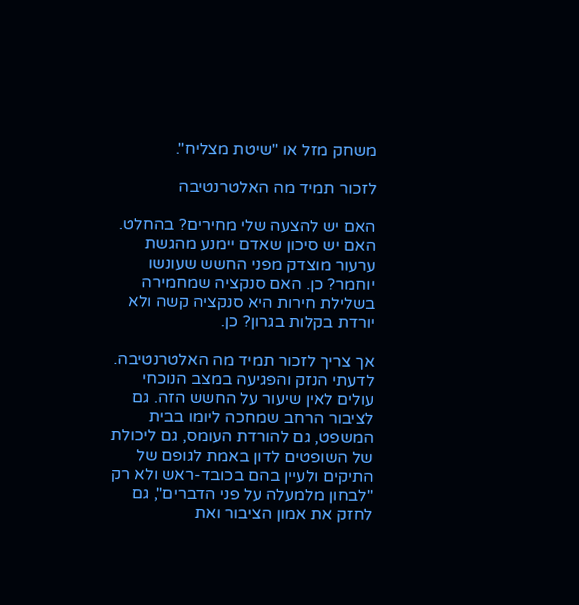משחק מזל או "שיטת מצליח".

לזכור תמיד מה האלטרנטיבה

האם יש להצעה שלי מחירים? בהחלט. האם יש סיכון שאדם יימנע מהגשת ערעור מוצדק מפני החשש שעונשו יוחמר? כן. האם סנקציה שמחמירה בשלילת חירות היא סנקציה קשה ולא יורדת בקלות בגרון? כן.

אך צריך לזכור תמיד מה האלטרנטיבה. לדעתי הנזק והפגיעה במצב הנוכחי עולים לאין שיעור על החשש הזה. גם לציבור הרחב שמחכה ליומו בבית המשפט, גם להורדת העומס, גם ליכולת של השופטים לדון באמת לגופם של התיקים ולעיין בהם בכובד-ראש ולא רק "לבחון מלמעלה על פני הדברים", גם לחזק את אמון הציבור ואת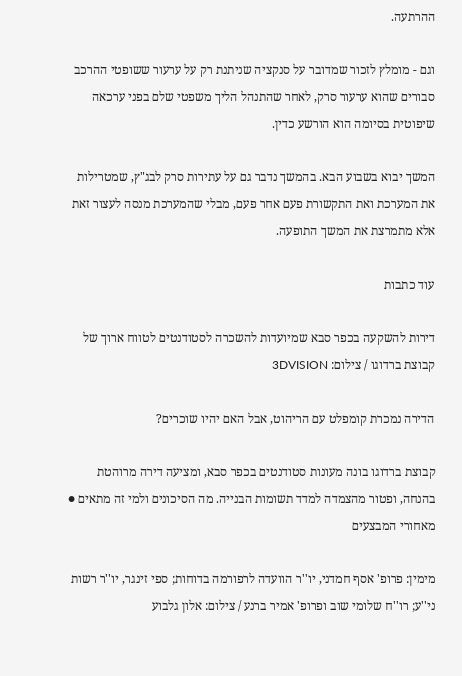ההרתעה.

וגם - מומלץ לזכור שמדובר על סנקציה שניתנת רק על ערעור ששופטי ההרכב סבורים שהוא ערעור סרק, לאחר שהתנהל הליך משפטי שלם בפני ערכאה שיפוטית בסיומה הוא הורשע כדין.

המשך יבוא בשבוע הבא. בהמשך נדבר גם על עתירות סרק לבג"ץ, שמטרילות את המערכת ואת התקשורת פעם אחר פעם, מבלי שהמערכת מנסה לעצור זאת אלא מתמרצת את המשך התופעה.

עוד כתבות

דירות להשקעה בכפר סבא שמיועדות להשכרה לסטודנטים לטווח ארוך של קבוצת ברדוגו / צילום: 3DVISION

הדירה נמכרת קומפלט עם הריהוט, אבל האם יהיו שוכרים?

קבוצת ברדוגו בונה מעונות סטודנטים בכפר סבא, ומציעה דירה מרוהטת בהנחה, ופטור מהצמדה למדד תשומות הבנייה. מה הסיכונים ולמי זה מתאים ● מאחורי המבצעים

מימין: פרופ' אסף חמדני, יו''ר הוועדה לרפורמה בדוחות; ספי זינגר, יו''ר רשות ני''ע; רו''ח שלומי שוב ופרופ' אמיר ברנע / צילום: אלון גלבוע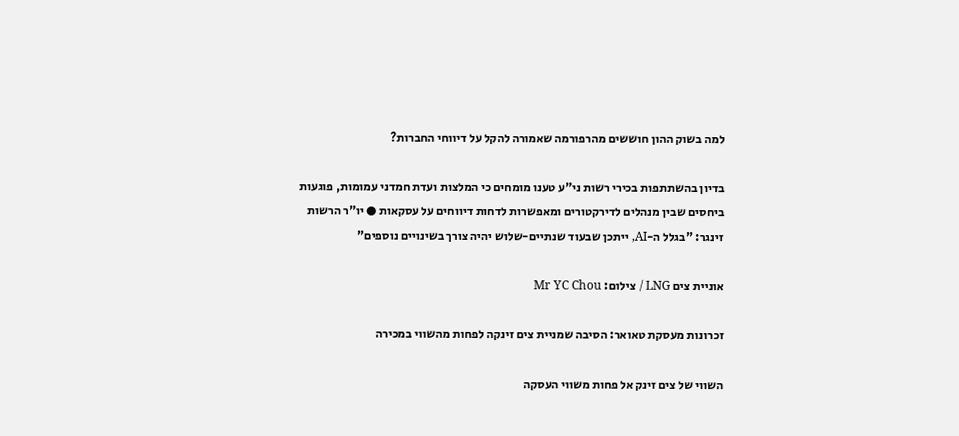למה בשוק ההון חוששים מהרפורמה שאמורה להקל על דיווחי החברות?

בדיון בהשתתפות בכירי רשות ני"ע טענו מומחים כי המלצות ועדת חמדני עמומות, פוגעות ביחסים שבין מנהלים לדירקטורים ומאפשרות לדחות דיווחים על עסקאות ● יו"ר הרשות זינגר: "בגלל ה-AI, ייתכן שבעוד שנתיים-שלוש יהיה צורך בשינויים נוספים"

אוניית צים LNG / צילום: Mr YC Chou

זכרונות מעסקת טאואר: הסיבה שמניית צים זינקה לפחות מהשווי במכירה

השווי של צים זינק אל פחות משווי העסקה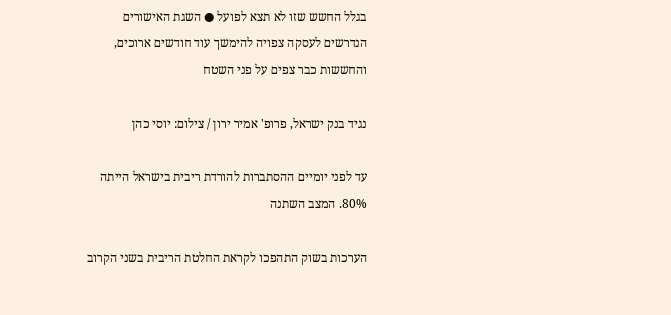בגלל החשש שזו לא תצא לפועל ● השגת האישורים הנדרשים לעסקה צפויה להימשך עוד חודשים ארוכים, והחששות כבר צפים על פני השטח

נגיד בנק ישראל, פרופ' אמיר ירון / צילום: יוסי כהן

עד לפני יומיים ההסתברות להורדת ריבית בישראל הייתה 80%. המצב השתנה

הערכות בשוק התהפכו לקראת החלטת הריבית בשני הקרוב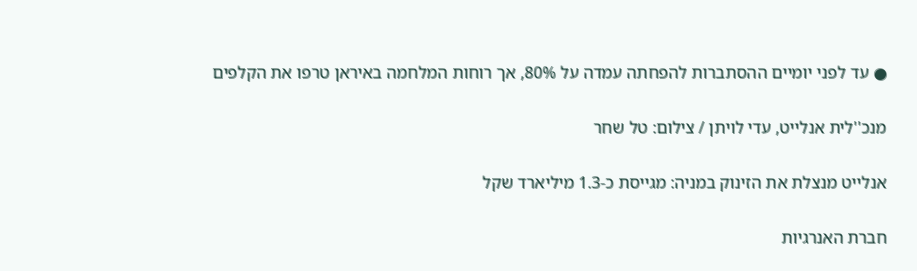● עד לפני יומיים ההסתברות להפחתה עמדה על 80%, אך רוחות המלחמה באיראן טרפו את הקלפים

מנכ''לית אנלייט, עדי לויתן / צילום: טל שחר

אנלייט מנצלת את הזינוק במניה: מגייסת כ-1.3 מיליארד שקל

חברת האנרגיות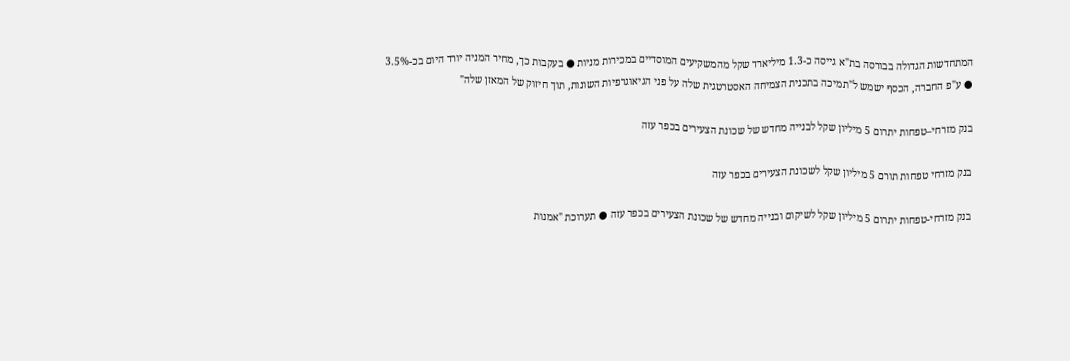המתחדשות הגדולה בבורסה בת"א גייסה כ-1.3 מיליארד שקל מהמשקיעים המוסדיים במכירות מניות ● בעקבות כך, מחיר המניה יורד היום בכ-3.5% ● ע"פ החברה, הכסף ישמש ל"תמיכה בתכנית הצמיחה האסטרטגית שלה על פני הגיאוגרפיות השונות, תוך חיזוק של המאזן שלה"

בנק מזרחי–טפחות יתרום 5 מיליון שקל לבנייה מחדש של שכונת הצעירים בכפר עזה

בנק מזרחי טפחות תורם 5 מיליון שקל לשכונת הצעירים בכפר עזה

בנק מזרחי-טפחות יתרום 5 מיליון שקל לשיקום ובנייה מחדש של שכונת הצעירים בכפר עזה ● תערוכת "אמנות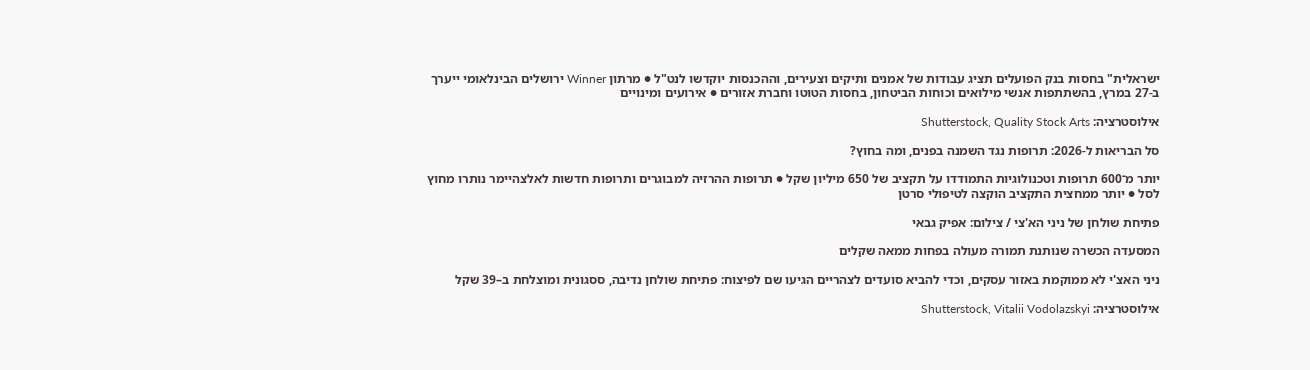ישראלית" בחסות בנק הפועלים תציג עבודות של אמנים ותיקים וצעירים, וההכנסות יוקדשו לנט"ל ● מרתון Winner ירושלים הבינלאומי ייערך ב-27 במרץ, בהשתתפות אנשי מילואים וכוחות הביטחון, בחסות הטוטו וחברת אזורים ● אירועים ומינויים

אילוסטרציה: Shutterstock, Quality Stock Arts

סל הבריאות ל-2026: תרופות נגד השמנה בפנים, ומה בחוץ?

יותר מ־600 תרופות וטכנולוגיות התמודדו על תקציב של 650 מיליון שקל ● תרופות ההרזיה למבוגרים ותרופות חדשות לאלצהיימר נותרו מחוץ לסל ● יותר ממחצית התקציב הוקצה לטיפולי סרטן

פתיחת שולחן של ניני הא'צי / צילום: אפיק גבאי

המסעדה הכשרה שנותנת תמורה מעולה בפחות ממאה שקלים

ניני האצ'י לא ממוקמת באזור עסקים, וכדי להביא סועדים לצהריים הגיעו שם לפיצוח: פתיחת שולחן נדיבה, ססגונית ומוצלחת ב–39 שקל

אילוסטרציה: Shutterstock, Vitalii Vodolazskyi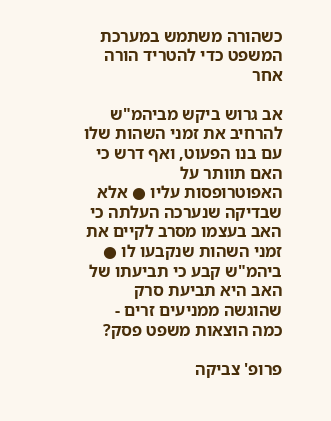כשהורה משתמש במערכת המשפט כדי להטריד הורה אחר

אב גרוש ביקש מביהמ"ש להרחיב את זמני השהות שלו עם בנו הפעוט, ואף דרש כי האם תוותר על האפוטרופסות עליו ● אלא שבדיקה שנערכה העלתה כי האב בעצמו מסרב לקיים את זמני השהות שנקבעו לו ● ביהמ"ש קבע כי תביעתו של האב היא תביעת סרק שהוגשה ממניעים זרים - כמה הוצאות משפט פסק?

פרופ' צביקה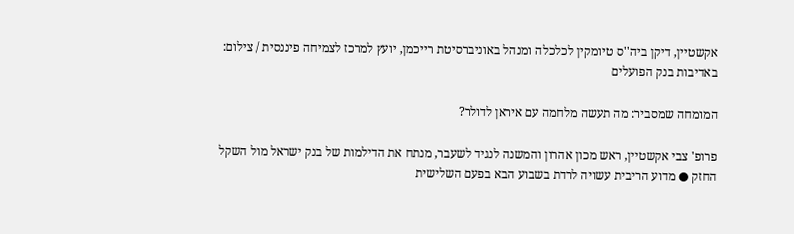אקשטיין, דיקן ביה''ס טיומקין לכלכלה ומנהל באוניברסיטת רייכמן, יועץ למרכז לצמיחה פיננסית / צילום: באדיבות בנק הפועלים

המומחה שמסביר: מה תעשה מלחמה עם איראן לדולר?

פרופ' צבי אקשטיין, ראש מכון אהרון והמשנה לנגיד לשעבר, מנתח את הדילמות של בנק ישראל מול השקל החזק ● מדוע הריבית עשויה לרדת בשבוע הבא בפעם השלישית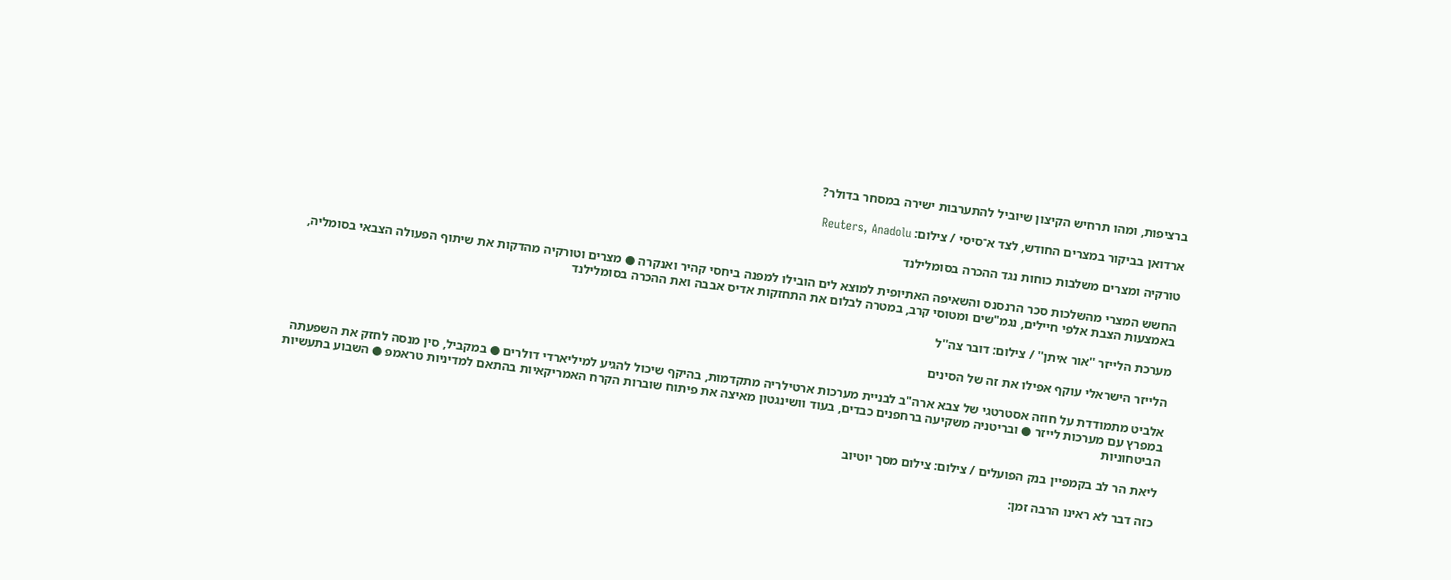ברציפות, ומהו תרחיש הקיצון שיוביל להתערבות ישירה במסחר בדולר?

ארדואן בביקור במצרים החודש, לצד א־סיסי / צילום: Reuters, Anadolu

טורקיה ומצרים משלבות כוחות נגד ההכרה בסומלילנד

החשש המצרי מהשלכות סכר הרנסנס והשאיפה האתיופית למוצא לים הובילו למפנה ביחסי קהיר ואנקרה ● מצרים וטורקיה מהדקות את שיתוף הפעולה הצבאי בסומליה, באמצעות הצבת אלפי חיילים, נגמ"שים ומטוסי קרב, במטרה לבלום את התחזקות אדיס אבבה ואת ההכרה בסומלילנד

מערכת הלייזר ''אור איתן'' / צילום: דובר צה''ל

הלייזר הישראלי עוקף אפילו את זה של הסינים

אלביט מתמודדת על חוזה אסטרטגי של צבא ארה"ב לבניית מערכות ארטילריה מתקדמות, בהיקף שיכול להגיע למיליארדי דולרים ● במקביל, סין מנסה לחזק את השפעתה במפרץ עם מערכות לייזר ● ובריטניה משקיעה ברחפנים כבדים, בעוד וושינגטון מאיצה את פיתוח שוברות הקרח האמריקאיות בהתאם למדיניות טראמפ ● השבוע בתעשיות הביטחוניות

ליאת הר לב בקמפיין בנק הפועלים / צילום: צילום מסך יוטיוב

כזה דבר לא ראינו הרבה זמן: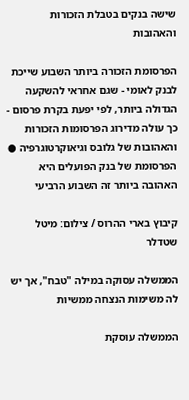שישה בנקים בטבלת הזכורות והאהובות

הפרסומת הזכורה ביותר השבוע שייכת לבנק לאומי - שגם אחראי להשקעה הגדולה ביותר, לפי יפעת בקרת פרסום - כך עולה מדירוג הפרסומות הזכורות והאהובות של גלובס וגיאוקרטוגרפיה ● הפרסומת של בנק הפועלים היא האהובה ביותר זה השבוע הרביעי

קיבוץ בארי ההרוס / צילום: מיטל שטדלר

הממשלה עסוקה במילה "טבח", אך יש לה משימות הנצחה ממשיות

הממשלה עוסקת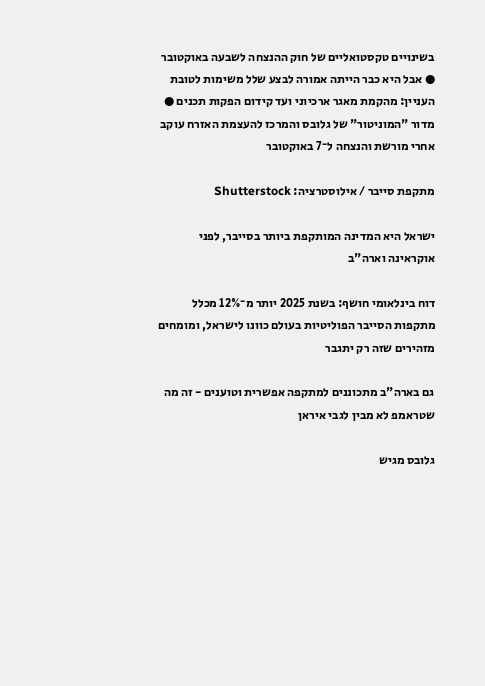בשינויים טקסטואליים של חוק ההנצחה לשבעה באוקטובר ● אבל היא כבר הייתה אמורה לבצע שלל משימות לטובת העניין: מהקמת מאגר ארכיוני ועד קידום הפקות תכנים ● מדור "המוניטור" של גלובס והמרכז להעצמת האזרח עוקב אחרי מורשת והנצחה ל־7 באוקטובר

מתקפת סייבר / אילוסטרציה: Shutterstock

ישראל היא המדינה המותקפת ביותר בסייבר, לפני אוקראינה וארה"ב

דוח בינלאומי חושף: בשנת 2025 יותר מ־12% מכלל מתקפות הסייבר הפוליטיות בעולם כוונו לישראל, ומומחים מזהירים שזה רק יתגבר

גם בארה"ב מתכוננים למתקפה אפשרית וטוענים - זה מה שטראמפ לא מבין לגבי איראן

גלובס מגיש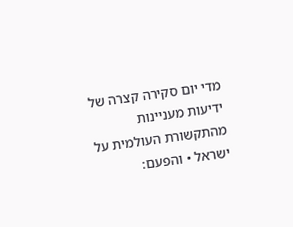מדי יום סקירה קצרה של ידיעות מעניינות מהתקשורת העולמית על ישראל • והפעם: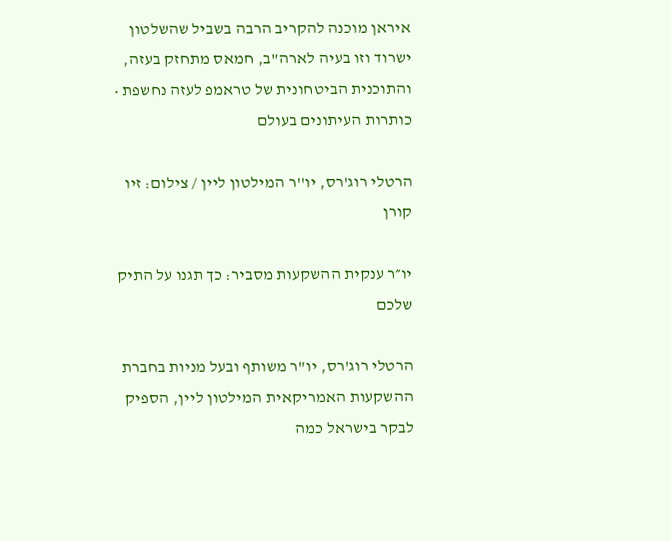איראן מוכנה להקריב הרבה בשביל שהשלטון ישרוד וזו בעיה לארה"ב, חמאס מתחזק בעזה, והתוכנית הביטחונית של טראמפ לעזה נחשפת • כותרות העיתונים בעולם

הרטלי רוג'רס, יו''ר המילטון ליין / צילום: זיו קורן

יו״ר ענקית ההשקעות מסביר: כך תגנו על התיק שלכם

הרטלי רוג'רס, יו"ר משותף ובעל מניות בחברת ההשקעות האמריקאית המילטון ליין, הספיק לבקר בישראל כמה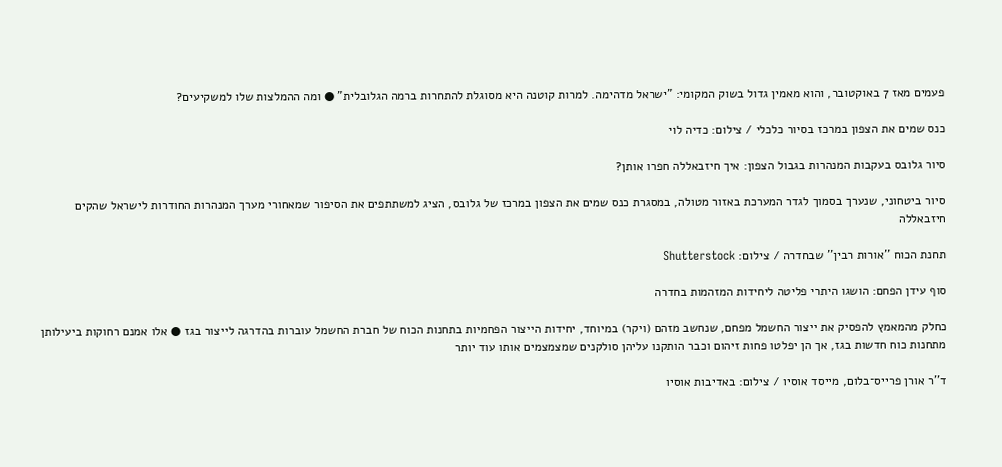פעמים מאז 7 באוקטובר, והוא מאמין גדול בשוק המקומי: "ישראל מדהימה. למרות קוטנה היא מסוגלת להתחרות ברמה הגלובלית" ● ומה ההמלצות שלו למשקיעים?

כנס שמים את הצפון במרכז בסיור כלכלי / צילום: כדיה לוי

סיור גלובס בעקבות המנהרות בגבול הצפון: איך חיזבאללה חפרו אותן?

סיור ביטחוני, שנערך בסמוך לגדר המערכת באזור מטולה, במסגרת כנס שמים את הצפון במרכז של גלובס, הציג למשתתפים את הסיפור שמאחורי מערך המנהרות החודרות לישראל שהקים חיזבאללה

תחנת הכוח ''אורות רבין'' שבחדרה / צילום: Shutterstock

סוף עידן הפחם: הושגו היתרי פליטה ליחידות המזהמות בחדרה

כחלק מהמאמץ להפסיק את ייצור החשמל מפחם, שנחשב מזהם (ויקר) במיוחד, יחידות הייצור הפחמיות בתחנות הכוח של חברת החשמל עוברות בהדרגה לייצור בגז ● אלו אמנם רחוקות ביעילותן מתחנות כוח חדשות בגז, אך הן יפלטו פחות זיהום וכבר הותקנו עליהן סולקנים שמצמצמים אותו עוד יותר

ד''ר אורן פרייס־בלום, מייסד אוסיו / צילום: באדיבות אוסיו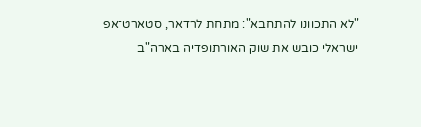"לא התכוונו להתחבא": מתחת לרדאר, סטארט־אפ ישראלי כובש את שוק האורתופדיה בארה"ב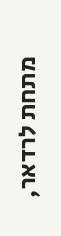מתחת לרדאר,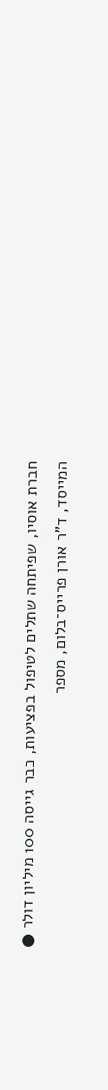חברת אוסיו, שפיתחה שתלים לטיפול בפציעות, כבר גייסה 100 מיליון דולר ● המייסד, ד"ר אורן פרייס־בלום, מספר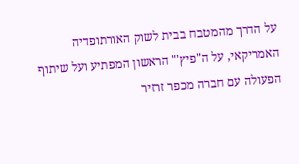על הדרך מהמטבח בבית לשוק האורתופדיה האמריקאי, על ה"פיץ'" הראשון המפתיע ועל שיתוף הפעולה עם חברה מכפר זרזיר